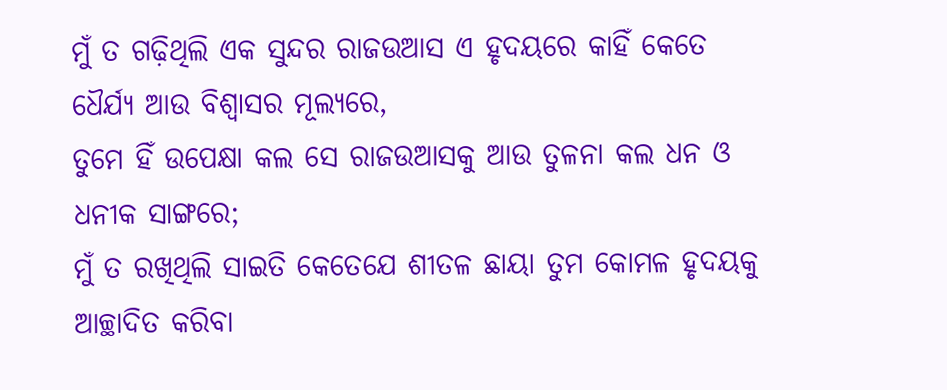ମୁଁ ତ ଗଢ଼ିଥିଲି ଏକ ସୁନ୍ଦର ରାଜଉଆସ ଏ ହୃଦୟରେ କାହିଁ କେତେ ଧୈର୍ଯ୍ୟ ଆଉ ବିଶ୍ୱାସର ମୂଲ୍ୟରେ,
ତୁମେ ହିଁ ଉପେକ୍ଷା କଲ ସେ ରାଜଉଆସକୁ ଆଉ ତୁଳନା କଲ ଧନ ଓ ଧନୀକ ସାଙ୍ଗରେ;
ମୁଁ ତ ରଖିଥିଲି ସାଇତି କେତେଯେ ଶୀତଳ ଛାୟା ତୁମ କୋମଳ ହୃଦୟକୁ ଆଚ୍ଛାଦିତ କରିବା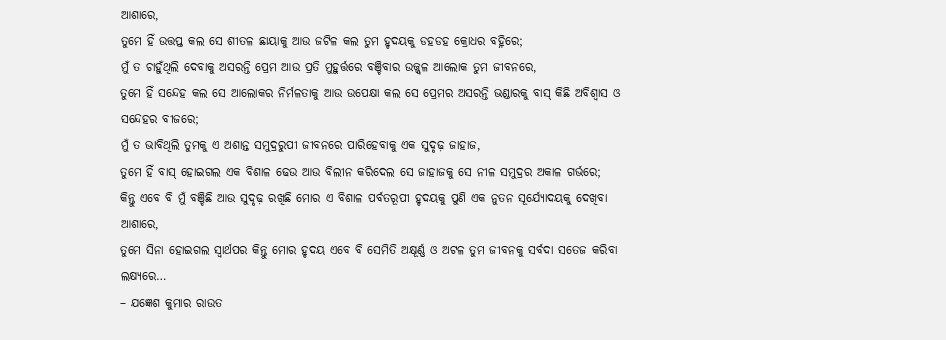ଆଶାରେ,
ତୁମେ ହିଁ ଉତ୍ତପ୍ତ କଲ ସେ ଶୀତଳ ଛାୟାକୁ ଆଉ ଜଟିଳ କଲ ତୁମ ହୃଦୟକୁ ଡହଡହ କ୍ରୋଧର ବହ୍ନିରେ;
ମୁଁ ତ ଚାହୁଁଥିଲି ଦେବାକୁ ଅସରନ୍ତି ପ୍ରେମ ଆଉ ପ୍ରତି ମୁହୁର୍ତ୍ତରେ ବଞ୍ଚିବାର ଉଜ୍ଜ୍ୱଳ ଆଲୋକ ତୁମ ଜୀବନରେ,
ତୁମେ ହିଁ ସନ୍ଦେହ କଲ ସେ ଆଲୋକର ନିର୍ମଳତାକୁ ଆଉ ଉପେକ୍ଷା କଲ ସେ ପ୍ରେମର ଅସରନ୍ତି ଭଣ୍ଡାରକୁ ବାସ୍ କିଛି ଅବିଶ୍ୱାସ ଓ ସନ୍ଦେହର ବୀଜରେ;
ମୁଁ ତ ଭାବିଥିଲି ତୁମକୁ ଏ ଅଶାନ୍ତ ସମୁଦ୍ରରୁପୀ ଜୀବନରେ ପାରିହେବାକୁ ଏକ ସୁଦୃଢ଼ ଜାହାଜ,
ତୁମେ ହିଁ ବାସ୍ ହୋଇଗଲ ଏକ ବିଶାଳ ଢେଉ ଆଉ ବିଲୀନ କରିଦେଲ ସେ ଜାହାଜକୁ ସେ ନୀଳ ସମୁଦ୍ରର ଅକାଳ ଗର୍ଭରେ;
କିନ୍ତୁ ଏବେ ବି ମୁଁ ବଞ୍ଚିଛି ଆଉ ସୁଦୃଢ଼ ରଖିଛି ମୋର ଏ ବିଶାଳ ପର୍ବତରୂପୀ ହୃଦୟକୁ ପୁଣି ଏକ ନୁତନ ସୂର୍ଯ୍ୟୋଦୟକୁ ଦେଖିବା ଆଶାରେ,
ତୁମେ ସିନା ହୋଇଗଲ ସ୍ଵାର୍ଥପର କିନ୍ତୁ ମୋର ହୃଦୟ ଏବେ ବି ସେମିତି ଅକ୍ଷୂର୍ଣ୍ଣ ଓ ଅଟଳ ତୁମ ଜୀବନକୁ ସର୍ବଦା ସତେଜ କରିବା ଲକ୍ଷ୍ୟରେ…
– ଯଜ୍ଞେଶ କୁମାର ରାଉତ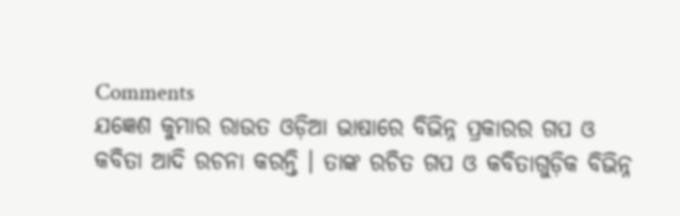Comments
ଯଜ୍ଞେଶ କୁମାର ରାଉତ ଓଡ଼ିଆ ଭାଷାରେ ବିଭିନ୍ନ ପ୍ରକାରର ଗପ ଓ କବିତା ଆଦି ରଚନା କରନ୍ତି । ତାଙ୍କ ରଚିତ ଗପ ଓ କବିତାଗୁଡ଼ିକ ବିଭିନ୍ନ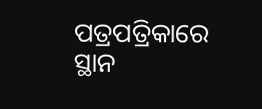ପତ୍ରପତ୍ରିକାରେ ସ୍ଥାନ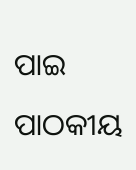ପାଇ ପାଠକୀୟ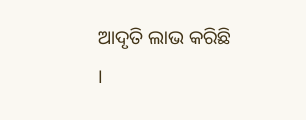ଆଦୃତି ଲାଭ କରିଛି ।